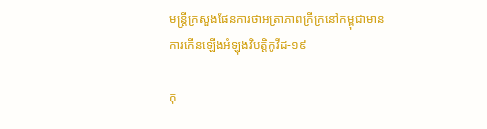មន្ត្រីក្រសួងផែនការថាអត្រាភាពក្រីក្រនៅកម្ពុជាមានការកើនឡើងអំឡុងវិបត្តិកូវីដ-១៩

កុ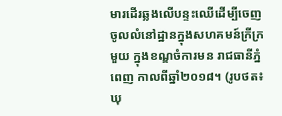មារដើរឆ្លងលើបន្ទះឈើដើម្បីចេញចូលលំនៅដ្ឋានក្នុងសហគមន៍ក្រីក្រមួយ ក្នុងខណ្ឌចំការមន រាជធានីភ្នំពេញ កាលពីឆ្នាំ២០១៨។ (រូបថត៖ ឃុ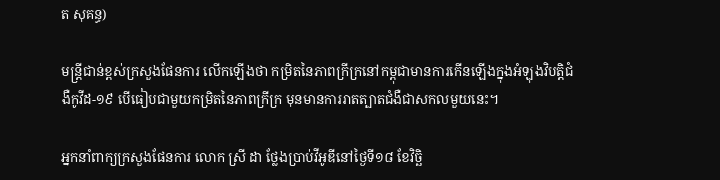ត សុគន្ធ)

មន្ត្រីជាន់ខ្ពស់ក្រសួងផែនការ លើកឡើងថា កម្រិតនៃភាពក្រីក្រនៅកម្ពុជាមានការកើនឡើងក្នុងអំឡុងវិបត្តិជំងឺកូវីដ-១៩ បើធៀបជាមួយកម្រិតនៃភាពក្រីក្រ មុនមានការរាតត្បាតជំងឺជាសកលមួយនេះ។

អ្នកនាំពាក្យក្រសួងផែនការ លោក ស្រី ដា ថ្លែងប្រាប់វីអូឌីនៅថ្ងៃទី១៨ ខែវិច្ឆិ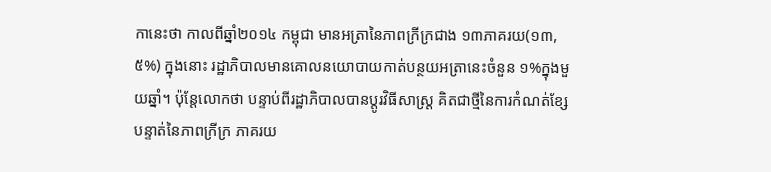កានេះថា កាលពីឆ្នាំ២០១៤ កម្ពុជា មានអត្រានៃភាពក្រីក្រជាង ១៣ភាគរយ(១៣,៥%) ក្នុងនោះ រដ្ឋាភិបាលមានគោលនយោបាយកាត់បន្ថយអត្រានេះចំនួន ១%ក្នុងមួយឆ្នាំ។ ប៉ុន្តែលោកថា បន្ទាប់ពីរដ្ឋាភិបាលបានប្តូរវិធីសាស្ត្រ គិតជាថ្មីនៃការកំណត់ខ្សែបន្ទាត់នៃភាពក្រីក្រ ភាគរយ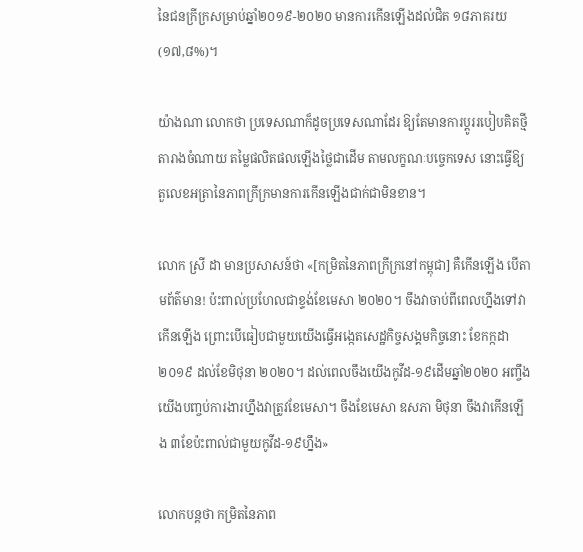នៃជនក្រីក្រសម្រាប់ឆ្នាំ២០១៩-២០២០ មានការកើនឡើងដល់ជិត ១៨ភាគរយ(១៧,៨%)។

យ៉ាងណា លោកថា ប្រទេសណាក៏ដូចប្រទេសណាដែរ ឱ្យតែមានការប្តូររបៀបគិតថ្មី តារាងចំណាយ តម្លៃផលិតផលឡើងថ្លៃជាដើម តាមលក្ខណៈបច្ចេកទេស នោះធ្វើឱ្យតួលេខអត្រានៃភាពក្រីក្រមានការកើនឡើងជាក់ជាមិនខាន។

លោក ស្រី ដា មានប្រសាសន៍ថា «[កម្រិតនៃភាពក្រីក្រនៅកម្ពុជា] គឺកើនឡើង បើតាមព័ត៌មាន! ប៉ះពាល់ប្រហែលជាខ្ទង់ខែមេសា ២០២០។ ចឹងវាចាប់ពីពេលហ្នឹងទៅវាកើនឡើង ព្រោះបើធៀបជាមួយយើងធ្វើអង្កេតសេដ្ឋកិច្ចសង្គមកិច្ចនោះ ខែកក្កដា ២០១៩ ដល់ខែមិថុនា ២០២០។ ដល់ពេលចឹងយើងកូវីដ-១៩ដើមឆ្នាំ២០២០ អញ្ចឹងយើងបញ្ចប់ការងារហ្នឹងវាត្រូវខែមេសា។ ចឹងខែមេសា ឧសភា មិថុនា ចឹងវាកើនឡើង ៣ខែប៉ះពាល់ជាមួយកូវីដ-១៩ហ្នឹង»

លោកបន្តថា កម្រិតនៃភាព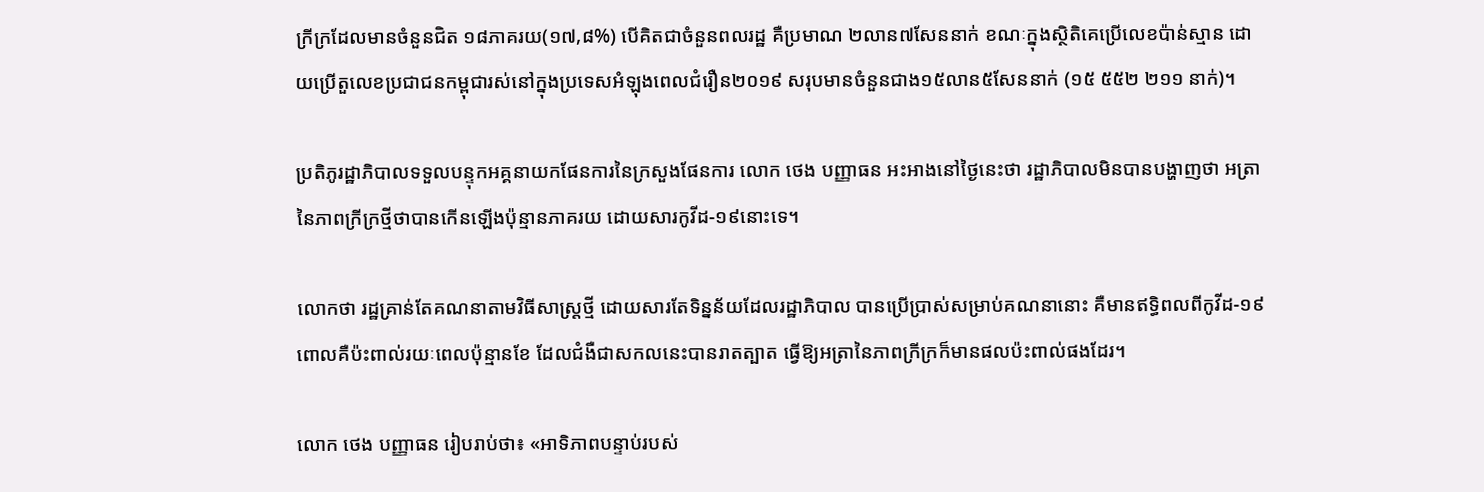ក្រីក្រដែលមានចំនួនជិត ១៨ភាគរយ(១៧,៨%) បើគិតជាចំនួនពលរដ្ឋ គឺប្រមាណ ២លាន៧សែននាក់ ខណៈក្នុងស្ថិតិគេប្រើលេខប៉ាន់ស្មាន ដោយប្រើតួលេខប្រជាជនកម្ពុជារស់នៅក្នុងប្រទេសអំឡុងពេលជំរឿន២០១៩ សរុបមានចំនួនជាង១៥លាន៥សែននាក់ (១៥ ៥៥២ ២១១ នាក់)។

ប្រតិភូរដ្ឋាភិបាលទទួលបន្ទុកអគ្គនាយកផែនការនៃក្រសួងផែនការ លោក ថេង បញ្ញាធន អះអាងនៅថ្ងៃនេះថា រដ្ឋាភិបាលមិនបានបង្ហាញថា អត្រានៃភាពក្រីក្រថ្មីថាបានកើនឡើងប៉ុន្មានភាគរយ ដោយសារកូវីដ-១៩នោះទេ។

លោកថា រដ្ឋគ្រាន់តែគណនាតាមវិធីសាស្ត្រថ្មី ដោយសារតែទិន្នន័យដែលរដ្ឋាភិបាល បានប្រើប្រាស់សម្រាប់គណនានោះ គឺមានឥទ្ធិពលពីកូវីដ-១៩ ពោលគឺប៉ះពាល់រយៈពេលប៉ុន្មានខែ ដែលជំងឺជាសកលនេះបានរាតត្បាត ធ្វើឱ្យអត្រានៃភាពក្រីក្រក៏មានផលប៉ះពាល់ផងដែរ។

លោក ថេង បញ្ញាធន រៀបរាប់ថា៖ «អាទិភាពបន្ទាប់របស់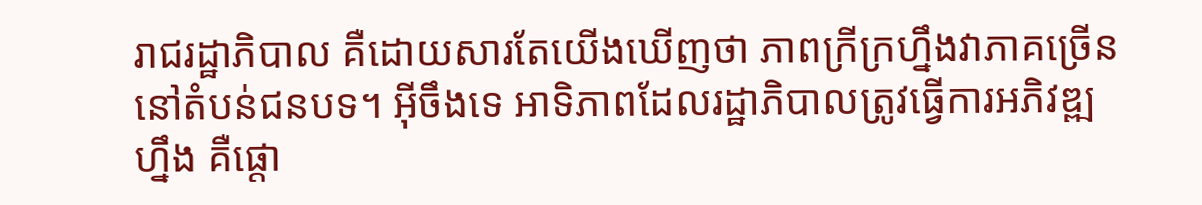រាជរដ្ឋាភិបាល គឺដោយសារតែយើងឃើញថា ភាពក្រីក្រហ្នឹងវាភាគច្រើននៅតំបន់ជនបទ។ អ៊ីចឹងទេ អាទិភាពដែលរដ្ឋាភិបាលត្រូវធ្វើការអភិវឌ្ឍហ្នឹង គឺផ្តោ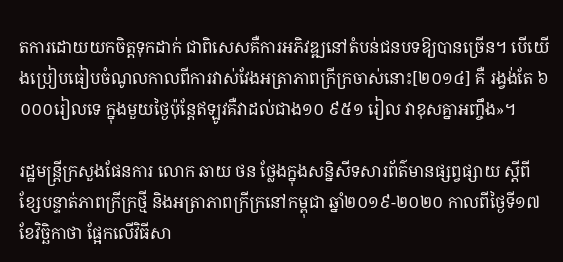តការដោយយកចិត្តទុកដាក់ ជាពិសេសគឺការអភិវឌ្ឍនៅតំបន់ជនបទឱ្យបានច្រើន។ បើយើងប្រៀបធៀបចំណូលកាលពីការវាស់វែងអត្រាភាពក្រីក្រចាស់នោះ[២០១៤] គឺ រង្វង់តែ ៦ ០០០រៀលទេ ក្នុងមួយថ្ងៃប៉ុន្តែឥឡូវគឺវាដល់ជាង១០ ៩៥១ រៀល វាខុសគ្នាអញ្ចឹង»។

រដ្ឋមន្ត្រីក្រសួងផែនការ លោក ឆាយ ថន ថ្លែងក្នុងសន្និសីទសារព័ត៌មានផ្សព្វផ្សាយ ស្តីពី ខ្សែបន្ទាត់ភាពក្រីក្រថ្មី និងអត្រាភាពក្រីក្រនៅកម្ពុជា ឆ្នាំ២០១៩-២០២០ កាលពីថ្ងៃទី១៧ ខែវិច្ឆិកាថា ផ្អែកលើវិធីសា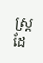ស្ត្រដែ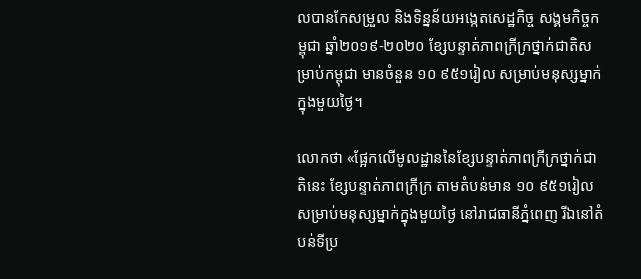លបានកែសម្រួល និងទិន្នន័យអង្កេតសេដ្ឋកិច្ច សង្គមកិច្ចកម្ពុជា ឆ្នាំ២០១៩-២០២០ ខ្សែបន្ទាត់ភាពក្រីក្រថ្នាក់ជាតិសម្រាប់កម្ពុជា មានចំនួន ១០ ៩៥១រៀល សម្រាប់មនុស្សម្នាក់ក្នុងមួយថ្ងៃ។

លោកថា «ផ្អែកលើមូលដ្ឋាននៃខ្សែបន្ទាត់ភាពក្រីក្រថ្នាក់ជាតិនេះ ខ្សែបន្ទាត់ភាពក្រីក្រ តាមតំបន់មាន ១០ ៩៥១រៀល សម្រាប់មនុស្សម្នាក់ក្នុងមួយថ្ងៃ នៅរាជធានីភ្នំពេញ រីឯនៅតំបន់ទីប្រ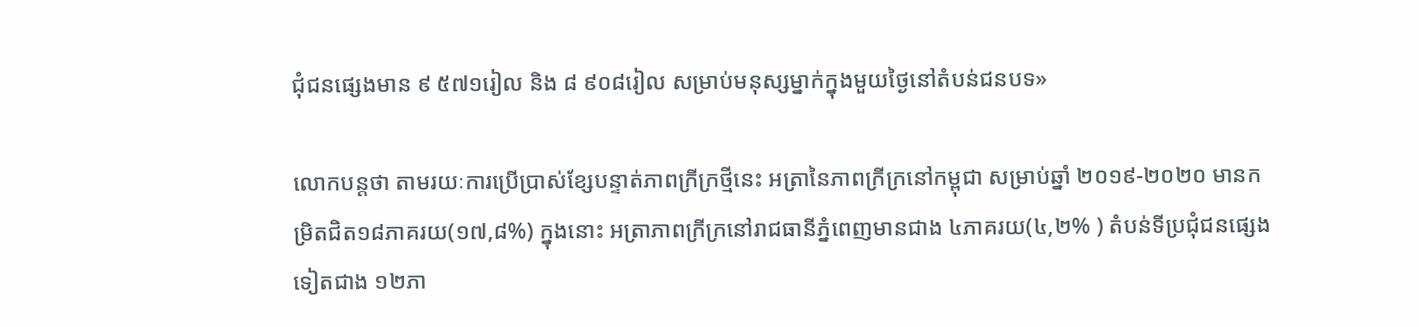ជុំជនផ្សេងមាន ៩ ៥៧១រៀល និង ៨ ៩០៨រៀល សម្រាប់មនុស្សម្នាក់ក្នុងមួយថ្ងៃនៅតំបន់ជនបទ»

លោកបន្តថា តាមរយៈការប្រើប្រាស់ខ្សែបន្ទាត់ភាពក្រីក្រថ្មីនេះ អត្រានៃភាពក្រីក្រនៅកម្ពុជា សម្រាប់ឆ្នាំ ២០១៩-២០២០ មានកម្រិតជិត១៨ភាគរយ(១៧,៨%) ក្នុងនោះ អត្រាភាពក្រីក្រនៅរាជធានីភ្នំពេញមានជាង ៤ភាគរយ(៤,២% ) តំបន់ទីប្រជុំជនផ្សេងទៀតជាង ១២ភា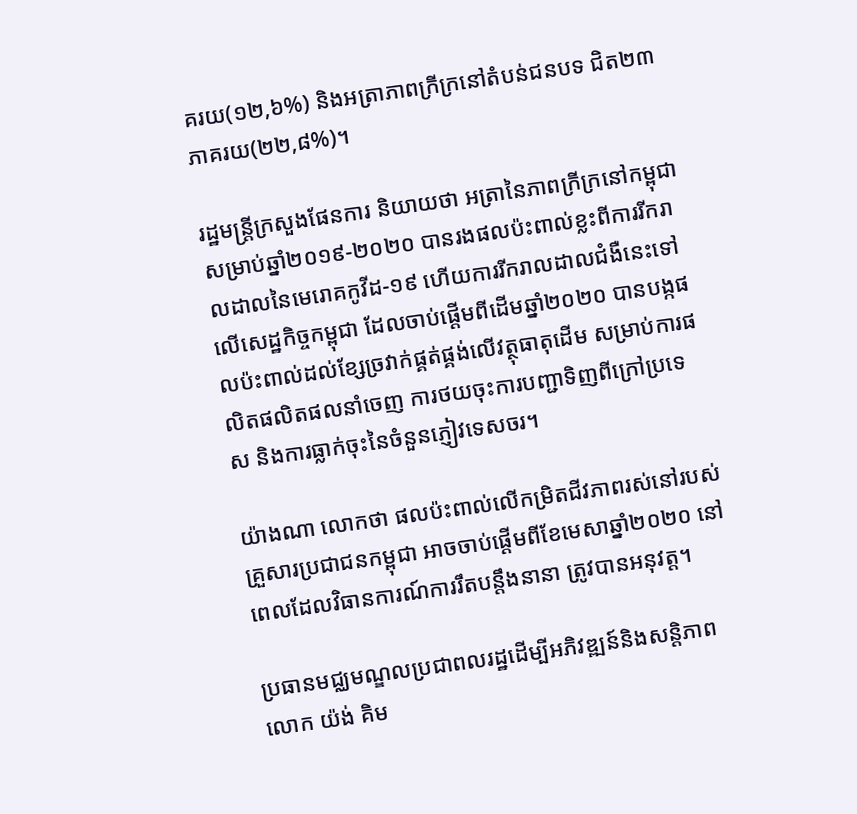គរយ(១២,៦%) និងអត្រាភាពក្រីក្រនៅតំបន់ជនបទ ជិត២៣ភាគរយ(២២,៨%)។

រដ្ឋមន្ត្រីក្រសួងផែនការ និយាយថា អត្រានៃភាពក្រីក្រនៅកម្ពុជា សម្រាប់ឆ្នាំ២០១៩-២០២០ បានរងផលប៉ះពាល់ខ្លះពីការរីករាលដាលនៃមេរោគកូវីដ-១៩ ហើយការរីករាលដាលជំងឺនេះទៅលើសេដ្ឋកិច្ចកម្ពុជា ដែលចាប់ផ្ដើមពីដើមឆ្នាំ២០២០ បានបង្កផលប៉ះពាល់ដល់ខ្សែច្រវាក់ផ្គត់ផ្គង់លើវត្ថុធាតុដើម សម្រាប់ការផលិតផលិតផលនាំចេញ ការថយចុះការបញ្ជាទិញពីក្រៅប្រទេស និងការធ្លាក់ចុះនៃចំនួនភ្ញៀវទេសចរ។

យ៉ាងណា លោកថា ផលប៉ះពាល់លើកម្រិតជីវភាពរស់នៅរបស់គ្រួសារប្រជាជនកម្ពុជា អាចចាប់ផ្តើមពីខែមេសាឆ្នាំ២០២០ នៅពេលដែលវិធានការណ៍ការរឹតបន្តឹងនានា ត្រូវបានអនុវត្ត។

ប្រធានមជ្ឈមណ្ឌលប្រជាពលរដ្ឋដើម្បីអភិវឌ្ឍន៍និងសន្តិភាព លោក យ៉ង់ គិម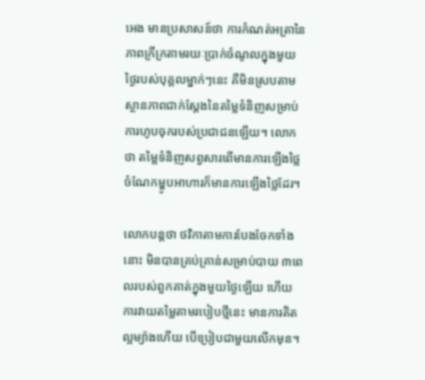អេង មានប្រសាសន៍ថា ការកំណត់អត្រានៃភាពក្រីក្រតាមរយៈប្រាក់ចំណូលក្នុងមួយថ្ងៃរបស់បុគ្គលម្នាក់ៗនេះ គឺមិនស្របតាមស្ថានភាពជាក់ស្តែងនៃតម្លៃទំនិញសម្រាប់ការហូបចុករបស់ប្រជាជនឡើយ។ លោកថា តម្លៃទំនិញសព្វសារពើមានការឡើងថ្លៃ ចំណែកម្ហូបអាហារក៏មានការឡើងថ្លៃដែរ។

លោកបន្តថា ថវិកាតាមការបែងចែកទាំងនោះ មិនបានគ្រប់គ្រាន់សម្រាប់បាយ ៣ពេលរបស់ពួកគាត់ក្នុងមួយថ្ងៃឡើយ ហើយការវាយតម្លៃតាមរបៀបថ្មីនេះ មានការគិតល្អម្យ៉ាងហើយ បើប្រៀបជាមួយលើកមុន។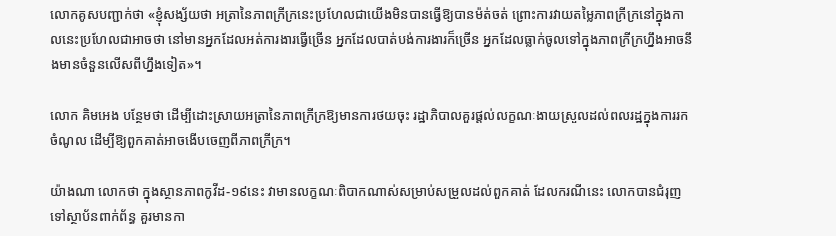លោកគូសបញ្ជាក់ថា «ខ្ញុំសង្ស័យថា អត្រានៃភាពក្រីក្រនេះប្រហែលជាយើងមិនបានធ្វើឱ្យបានម៉ត់ចត់ ព្រោះការវាយតម្លៃភាពក្រីក្រនៅក្នុងកាលនេះប្រហែលជាអាចថា នៅមានអ្នកដែលអត់ការងារធ្វើច្រើន អ្នកដែលបាត់បង់ការងារក៏ច្រើន អ្នកដែលធ្លាក់ចូលទៅក្នុងភាពក្រីក្រហ្នឹងអាចនឹងមានចំនួនលើសពីហ្នឹងទៀត»។

លោក គិមអេង បន្ថែមថា ដើម្បីដោះស្រាយអត្រានៃភាពក្រីក្រឱ្យមានការថយចុះ រដ្ឋាភិបាលគួរផ្តល់លក្ខណៈងាយស្រួលដល់ពលរដ្ឋក្នុងការរកចំណូល ដើម្បីឱ្យពួកគាត់អាចងើបចេញពីភាពក្រីក្រ។

យ៉ាងណា លោកថា ក្នុងស្ថានភាពកូវីដ-១៩នេះ វាមានលក្ខណៈពិបាកណាស់សម្រាប់សម្រួលដល់ពួកគាត់ ដែលករណីនេះ លោកបានជំរុញទៅស្ថាប័នពាក់ព័ន្ធ គួរមានកា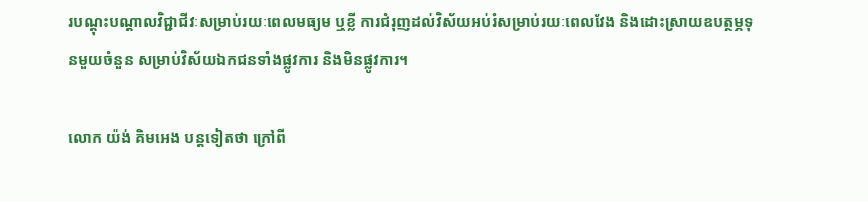របណ្តុះបណ្តាលវិជ្ជាជីវៈសម្រាប់រយៈពេលមធ្យម ឬខ្លី ការជំរុញដល់វិស័យអប់រំសម្រាប់រយៈពេលវែង និងដោះស្រាយឧបត្ថម្ភទុនមួយចំនួន សម្រាប់វិស័យឯកជនទាំងផ្លូវការ និងមិនផ្លូវការ។

លោក យ៉ង់ គិមអេង បន្តទៀតថា ក្រៅពី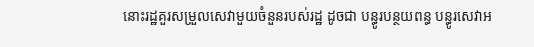នោះរដ្ឋគួរសម្រួលសេវាមួយចំនួនរបស់រដ្ឋ ដូចជា បន្ធូរបន្ថយពន្ធ បន្ធូរសេវាអ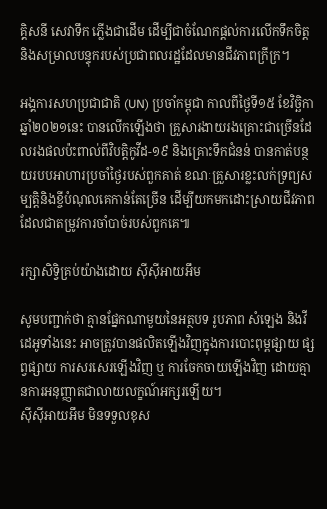គ្គិសនី សេវាទឹក ភ្លើងជាដើម ដើម្បីជាចំណែកផ្តល់ការលើកទឹកចិត្ត និងសម្រាលបន្ទុករបស់ប្រជាពលរដ្ឋដែលមានជីវភាពក្រីក្រ។

អង្គការសហប្រជាជាតិ (UN) ប្រចាំកម្ពុជា កាលពីថ្ងៃទី១៥ ខែវិច្ឆិកា ឆ្នាំ២០២១នេះ បានលើកឡើងថា គ្រួសារងាយរងគ្រោះជាច្រើនដែលរងផលប៉ះពាល់ពីវិបត្តិកូវីដ-១៩ និងគ្រោះទឹកជំនន់ បានកាត់បន្ថយរបបអាហារប្រចាំថ្ងៃរបស់ពួកគាត់ ខណៈគ្រួសារខ្លះលក់ទ្រព្យសម្បត្តិនិងខ្ចីបំណុលគេកាន់តែច្រើន ដើម្បីយកមកដោះស្រាយជីវភាព ដែលជាតម្រូវការចាំបាច់របស់ពួកគេ៕

រក្សាសិទ្វិគ្រប់យ៉ាងដោយ ស៊ីស៊ីអាយអឹម

សូមបញ្ជាក់ថា គ្មានផ្នែកណាមួយនៃអត្ថបទ រូបភាព សំឡេង និងវីដេអូទាំងនេះ អាចត្រូវបានផលិតឡើងវិញក្នុងការបោះពុម្ពផ្សាយ ផ្សព្វផ្សាយ ការសរសេរឡើងវិញ ឬ ការចែកចាយឡើងវិញ ដោយគ្មានការអនុញ្ញាតជាលាយលក្ខណ៍អក្សរឡើយ។
ស៊ីស៊ីអាយអឹម មិនទទួលខុស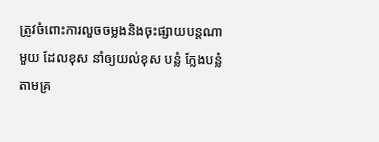ត្រូវចំពោះការលួចចម្លងនិងចុះផ្សាយបន្តណាមួយ ដែលខុស នាំឲ្យយល់ខុស បន្លំ ក្លែងបន្លំ តាមគ្រ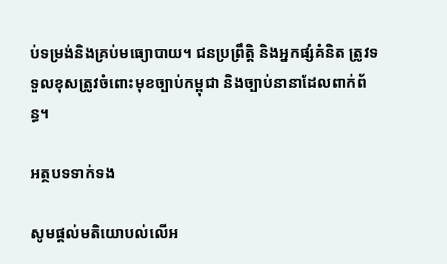ប់ទម្រង់និងគ្រប់មធ្យោបាយ។ ជនប្រព្រឹត្តិ និងអ្នកផ្សំគំនិត ត្រូវទទួលខុសត្រូវចំពោះមុខច្បាប់កម្ពុជា និងច្បាប់នានាដែលពាក់ព័ន្ធ។

អត្ថបទទាក់ទង

សូមផ្ដល់មតិយោបល់លើអ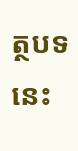ត្ថបទនេះ